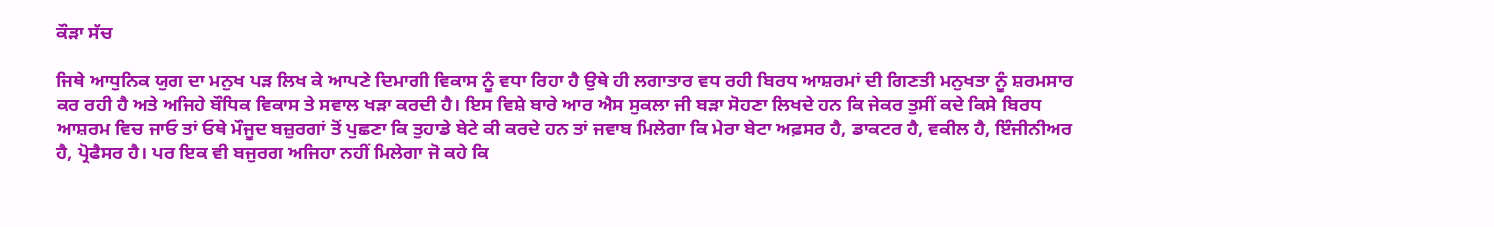ਕੌੜਾ ਸੱਚ

ਜਿਥੇ ਆਧੁਨਿਕ ਯੁਗ ਦਾ ਮਨੁਖ ਪੜ ਲਿਖ ਕੇ ਆਪਣੇ ਦਿਮਾਗੀ ਵਿਕਾਸ ਨੂੰ ਵਧਾ ਰਿਹਾ ਹੈ ਉਥੇ ਹੀ ਲਗਾਤਾਰ ਵਧ ਰਹੀ ਬਿਰਧ ਆਸ਼ਰਮਾਂ ਦੀ ਗਿਣਤੀ ਮਨੁਖਤਾ ਨੂੰ ਸ਼ਰਮਸਾਰ ਕਰ ਰਹੀ ਹੈ ਅਤੇ ਅਜਿਹੇ ਬੌਧਿਕ ਵਿਕਾਸ ਤੇ ਸਵਾਲ ਖੜਾ ਕਰਦੀ ਹੈ। ਇਸ ਵਿਸ਼ੇ ਬਾਰੇ ਆਰ ਐਸ ਸੁਕਲਾ ਜੀ ਬੜਾ ਸੋਹਣਾ ਲਿਖਦੇ ਹਨ ਕਿ ਜੇਕਰ ਤੁਸੀਂ ਕਦੇ ਕਿਸੇ ਬਿਰਧ ਆਸ਼ਰਮ ਵਿਚ ਜਾਓ ਤਾਂ ਓਥੇ ਮੌਜੂਦ ਬਜ਼ੁਰਗਾਂ ਤੋਂ ਪੁਛਣਾ ਕਿ ਤੁਹਾਡੇ ਬੇਟੇ ਕੀ ਕਰਦੇ ਹਨ ਤਾਂ ਜਵਾਬ ਮਿਲੇਗਾ ਕਿ ਮੇਰਾ ਬੇਟਾ ਅਫ਼ਸਰ ਹੈ, ਡਾਕਟਰ ਹੈ, ਵਕੀਲ ਹੈ, ਇੰਜੀਨੀਅਰ ਹੈ, ਪ੍ਰੋਫੈਸਰ ਹੈ। ਪਰ ਇਕ ਵੀ ਬਜੁਰਗ ਅਜਿਹਾ ਨਹੀਂ ਮਿਲੇਗਾ ਜੋ ਕਹੇ ਕਿ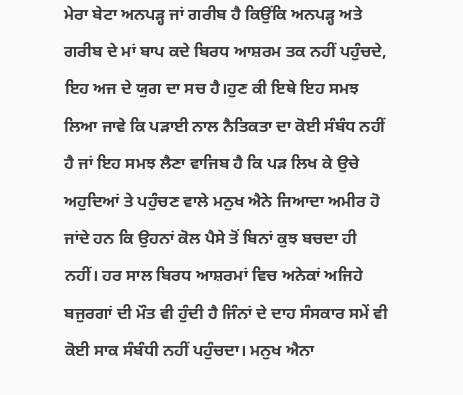ਮੇਰਾ ਬੇਟਾ ਅਨਪੜ੍ਹ ਜਾਂ ਗਰੀਬ ਹੈ ਕਿਉਂਕਿ ਅਨਪੜ੍ਹ ਅਤੇ ਗਰੀਬ ਦੇ ਮਾਂ ਬਾਪ ਕਦੇ ਬਿਰਧ ਆਸ਼ਰਮ ਤਕ ਨਹੀਂ ਪਹੁੰਚਦੇ, ਇਹ ਅਜ ਦੇ ਯੁਗ ਦਾ ਸਚ ਹੈ।ਹੁਣ ਕੀ ਇਥੇ ਇਹ ਸਮਝ ਲਿਆ ਜਾਵੇ ਕਿ ਪੜਾਈ ਨਾਲ ਨੈਤਿਕਤਾ ਦਾ ਕੋਈ ਸੰਬੰਧ ਨਹੀਂ ਹੈ ਜਾਂ ਇਹ ਸਮਝ ਲੈਣਾ ਵਾਜਿਬ ਹੈ ਕਿ ਪੜ ਲਿਖ ਕੇ ਉਚੇ ਅਹੁਦਿਆਂ ਤੇ ਪਹੁੰਚਣ ਵਾਲੇ ਮਨੁਖ ਐਨੇ ਜਿਆਦਾ ਅਮੀਰ ਹੋ ਜਾਂਦੇ ਹਨ ਕਿ ਉਹਨਾਂ ਕੋਲ ਪੈਸੇ ਤੋਂ ਬਿਨਾਂ ਕੁਝ ਬਚਦਾ ਹੀ ਨਹੀਂ। ਹਰ ਸਾਲ ਬਿਰਧ ਆਸ਼ਰਮਾਂ ਵਿਚ ਅਨੇਕਾਂ ਅਜਿਹੇ ਬਜੁਰਗਾਂ ਦੀ ਮੌਤ ਵੀ ਹੁੰਦੀ ਹੈ ਜਿੰਨਾਂ ਦੇ ਦਾਹ ਸੰਸਕਾਰ ਸਮੇਂ ਵੀ ਕੋਈ ਸਾਕ ਸੰਬੰਧੀ ਨਹੀਂ ਪਹੁੰਚਦਾ। ਮਨੁਖ ਐਨਾ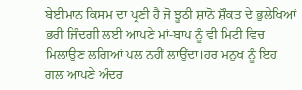ਬੇਈਮਾਨ ਕਿਸਮ ਦਾ ਪ੍ਰਣੀ ਹੈ ਜੋ ਝੂਠੀ ਸ਼ਾਨੋ ਸ਼ੌਕਤ ਦੇ ਭੁਲੇਖਿਆਂ ਭਰੀ ਜਿੰਦਗੀ ਲਈ ਆਪਣੇ ਮਾਂ-ਬਾਪ ਨੂੰ ਵੀ ਮਿਟੀ ਵਿਚ ਮਿਲਾਉਣ ਲਗਿਆਂ ਪਲ ਨਹੀਂ ਲਾਉਂਦਾ।ਹਰ ਮਨੁਖ ਨੂੰ ਇਹ ਗਲ ਆਪਣੇ ਅੰਦਰ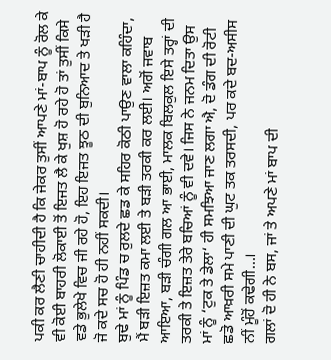ਪਕੀ ਕਰ ਲੈਣੀ ਚਾਹੀਦੀ ਹੈ ਕਿ ਜੇਕਰ ਤੁਸੀਂ ਆਪਣੇ ਮਾਂ-ਬਾਪ ਨੂੰ ਰੋਲ ਕੇ ਵੀ ਕੋਈ ਬਾਹਰੀ ਲੋਕਾਈ ਤੋਂ ਇਜਤ ਲੈ ਕੇ ਖੁਸ਼ ਹੋ ਰਹੇ ਹੋ ਤਾਂ ਤੁਸੀਂ ਕਿਸੇ ਵਡੇ ਭੁਲੇਖੇ ਵਿਚ ਜੀ ਰਹੇ ਹੋ, ਇਹ ਇਜਤ ਝੂਠ ਦੀ ਬੁਨਿਆਦ ਤੇ ਖੜੀ ਹੈ ਜੋ ਕਦੇ ਸਚ ਹੋ ਹੀ ਨਹੀਂ ਸਕਦੀ।
ਬੁਢੇ ਮਾਂ ਨੂੰ ਪਿੰਡ ਚ ਰੁਲਦੇ ਛਡ ਕੇ ਸਹਿਰ ਕੋਠੀ ਪਾਉਣ ਵਾਲਾ ਕਹਿੰਦਾ, ਮੈਂ ਬੜੀ ਇਜ਼ਤ ਕਮਾ ਲਈ ਤੇ ਬੜੀ ਤਰਕੀ ਕਰ ਲਈ। ਅਗੋਂ ਜਵਾਬ ਆਇਆ, ਬੜੀ ਚੰਗੀ ਗਲ ਆ ਭਾਈ, ਮਾਲਕ ਬਿਲਕੁਲ ਇਸੇ ਤਰ੍ਹਾਂ ਦੀ ਤਰਕੀ ਤੇ ਇਜ਼ਤ ਤੇਰੇ ਬਚਿਆਂ ਨੂੰ ਵੀ ਦਵੇ। ਜਿਸ ਨੇ ਜਨਮ ਦਿਤਾ ਉਸ ਮਾਂ ਨੂੰ ‘ਟੁਕ ਤੇ ਡੇਲਾ‘ ਹੀ ਸਮਝਿਆ ਜਾਣ ਲਗਾ ਐ, ਦੋ ਡੰਗ ਦੀ ਰੋਟੀ ਛਡੋ ਆਖ਼ਰੀ ਸਮੇ ਪਾਣੀ ਦੀ ਘੁਟ ਤਕ ਤਰਸਦੀ, ਪਰ ਕਦੇ ਬਦ-ਅਸੀਸ ਨੀਂ ਮੂੰਹੋਂ ਕਢੇਗੀ…।
ਗਲਾਂ ਦੋ ਹੀ ਨੇ ਬਸ, ਜਾਂ ਤੇ ਅਪਣੇ ਮਾਂ ਬਾਪ ਦੀ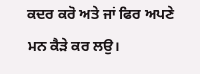ਕਦਰ ਕਰੋ ਅਤੇ ਜਾਂ ਫਿਰ ਅਪਣੇ ਮਨ ਕੈੜੇ ਕਰ ਲਉ।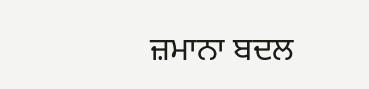ਜ਼ਮਾਨਾ ਬਦਲ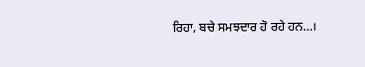ਰਿਹਾ, ਬਚੇ ਸਮਝਦਾਰ ਹੋ ਰਹੇ ਹਨ…।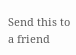Send this to a friend